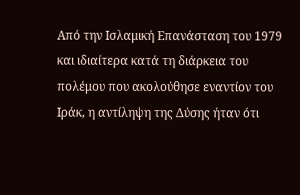Από την Ισλαμική Επανάσταση του 1979 και ιδιαίτερα κατά τη διάρκεια του πολέμου που ακολούθησε εναντίον του Ιράκ, η αντίληψη της Δύσης ήταν ότι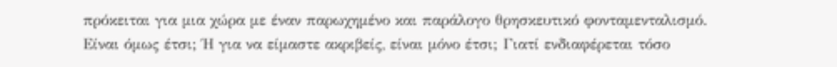πρόκειται για μια χώρα με έναν παρωχημένο και παράλογο θρησκευτικό φονταμενταλισμό. Είναι όμως έτσι; Ή για να είμαστε ακριβείς, είναι μόνο έτσι; Γιατί ενδιαφέρεται τόσο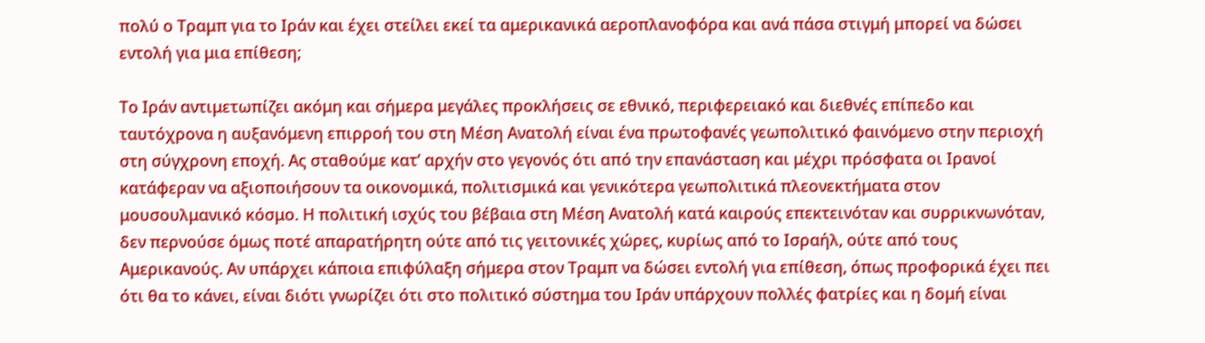πολύ ο Τραμπ για το Ιράν και έχει στείλει εκεί τα αμερικανικά αεροπλανοφόρα και ανά πάσα στιγμή μπορεί να δώσει εντολή για μια επίθεση;

Το Ιράν αντιμετωπίζει ακόμη και σήμερα μεγάλες προκλήσεις σε εθνικό, περιφερειακό και διεθνές επίπεδο και ταυτόχρονα η αυξανόμενη επιρροή του στη Μέση Ανατολή είναι ένα πρωτοφανές γεωπολιτικό φαινόμενο στην περιοχή στη σύγχρονη εποχή. Ας σταθούμε κατ’ αρχήν στο γεγονός ότι από την επανάσταση και μέχρι πρόσφατα οι Ιρανοί κατάφεραν να αξιοποιήσουν τα οικονομικά, πολιτισμικά και γενικότερα γεωπολιτικά πλεονεκτήματα στον μουσουλμανικό κόσμο. Η πολιτική ισχύς του βέβαια στη Μέση Ανατολή κατά καιρούς επεκτεινόταν και συρρικνωνόταν, δεν περνούσε όμως ποτέ απαρατήρητη ούτε από τις γειτονικές χώρες, κυρίως από το Ισραήλ, ούτε από τους Αμερικανούς. Αν υπάρχει κάποια επιφύλαξη σήμερα στον Τραμπ να δώσει εντολή για επίθεση, όπως προφορικά έχει πει ότι θα το κάνει, είναι διότι γνωρίζει ότι στο πολιτικό σύστημα του Ιράν υπάρχουν πολλές φατρίες και η δομή είναι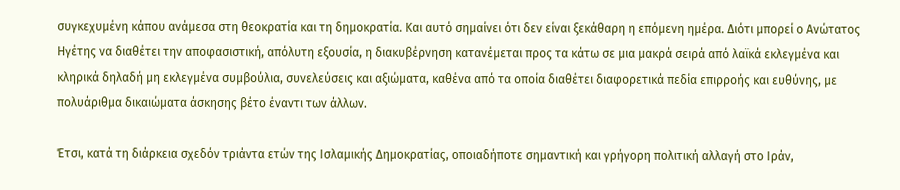συγκεχυμένη κάπου ανάμεσα στη θεοκρατία και τη δημοκρατία. Και αυτό σημαίνει ότι δεν είναι ξεκάθαρη η επόμενη ημέρα. Διότι μπορεί ο Ανώτατος Ηγέτης να διαθέτει την αποφασιστική, απόλυτη εξουσία, η διακυβέρνηση κατανέμεται προς τα κάτω σε μια μακρά σειρά από λαϊκά εκλεγμένα και κληρικά δηλαδή μη εκλεγμένα συμβούλια, συνελεύσεις και αξιώματα, καθένα από τα οποία διαθέτει διαφορετικά πεδία επιρροής και ευθύνης, με πολυάριθμα δικαιώματα άσκησης βέτο έναντι των άλλων.

Έτσι, κατά τη διάρκεια σχεδόν τριάντα ετών της Ισλαμικής Δημοκρατίας, οποιαδήποτε σημαντική και γρήγορη πολιτική αλλαγή στο Ιράν,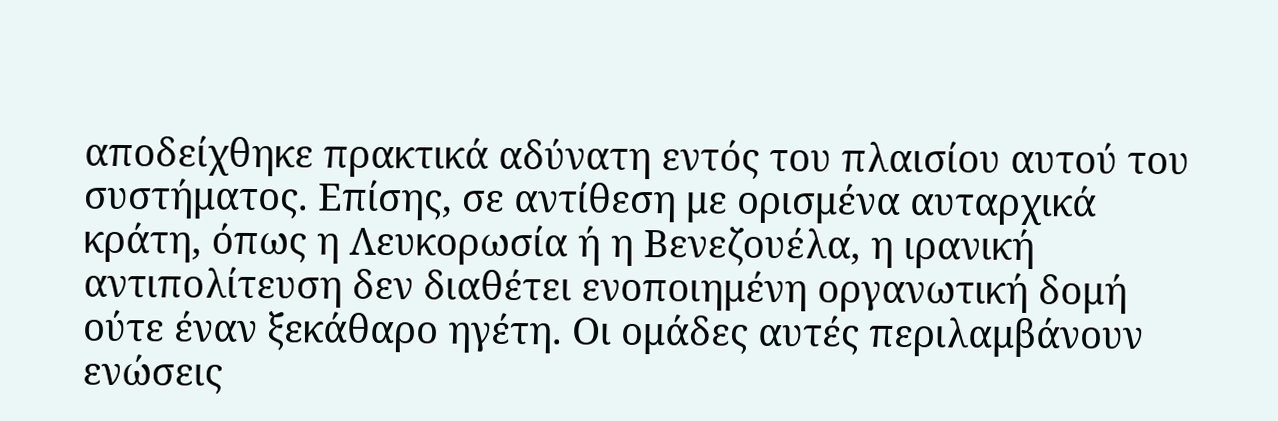αποδείχθηκε πρακτικά αδύνατη εντός του πλαισίου αυτού του συστήματος. Επίσης, σε αντίθεση με ορισμένα αυταρχικά κράτη, όπως η Λευκορωσία ή η Βενεζουέλα, η ιρανική αντιπολίτευση δεν διαθέτει ενοποιημένη οργανωτική δομή ούτε έναν ξεκάθαρο ηγέτη. Οι ομάδες αυτές περιλαμβάνουν ενώσεις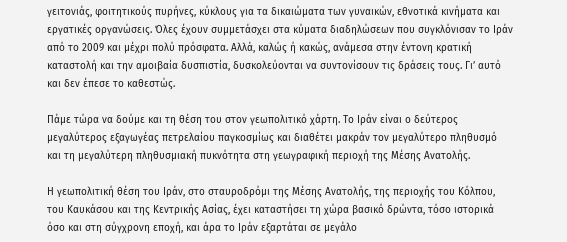γειτονιάς, φοιτητικούς πυρήνες, κύκλους για τα δικαιώματα των γυναικών, εθνοτικά κινήματα και εργατικές οργανώσεις. Όλες έχουν συμμετάσχει στα κύματα διαδηλώσεων που συγκλόνισαν το Ιράν από το 2009 και μέχρι πολύ πρόσφατα. Αλλά, καλώς ή κακώς, ανάμεσα στην έντονη κρατική καταστολή και την αμοιβαία δυσπιστία, δυσκολεύονται να συντονίσουν τις δράσεις τους. Γι’ αυτό και δεν έπεσε το καθεστώς.

Πάμε τώρα να δούμε και τη θέση του στον γεωπολιτικό χάρτη. Το Ιράν είναι ο δεύτερος μεγαλύτερος εξαγωγέας πετρελαίου παγκοσμίως και διαθέτει μακράν τον μεγαλύτερο πληθυσμό και τη μεγαλύτερη πληθυσμιακή πυκνότητα στη γεωγραφική περιοχή της Μέσης Ανατολής.

Η γεωπολιτική θέση του Ιράν, στο σταυροδρόμι της Μέσης Ανατολής, της περιοχής του Κόλπου, του Καυκάσου και της Κεντρικής Ασίας, έχει καταστήσει τη χώρα βασικό δρώντα, τόσο ιστορικά όσο και στη σύγχρονη εποχή, και άρα το Ιράν εξαρτάται σε μεγάλο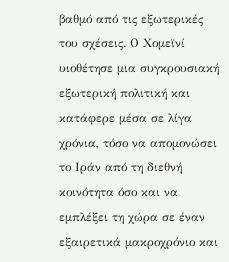βαθμό από τις εξωτερικές του σχέσεις. Ο Χομεϊνί υιοθέτησε μια συγκρουσιακή εξωτερική πολιτική και κατάφερε μέσα σε λίγα χρόνια, τόσο να απομονώσει το Ιράν από τη διεθνή κοινότητα όσο και να εμπλέξει τη χώρα σε έναν εξαιρετικά μακροχρόνιο και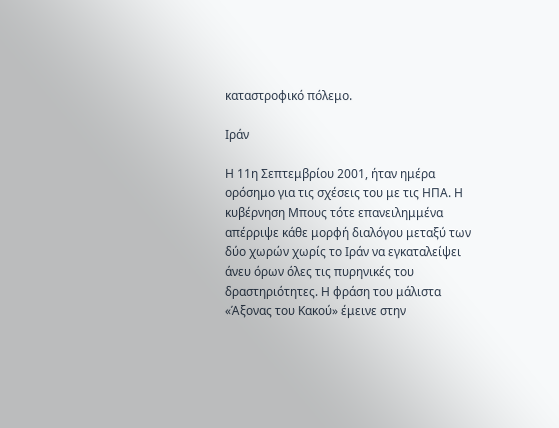καταστροφικό πόλεμο.

Ιράν

Η 11η Σεπτεμβρίου 2001, ήταν ημέρα ορόσημο για τις σχέσεις του με τις ΗΠΑ. Η κυβέρνηση Μπους τότε επανειλημμένα απέρριψε κάθε μορφή διαλόγου μεταξύ των δύο χωρών χωρίς το Ιράν να εγκαταλείψει άνευ όρων όλες τις πυρηνικές του δραστηριότητες. Η φράση του μάλιστα «Άξονας του Κακού» έμεινε στην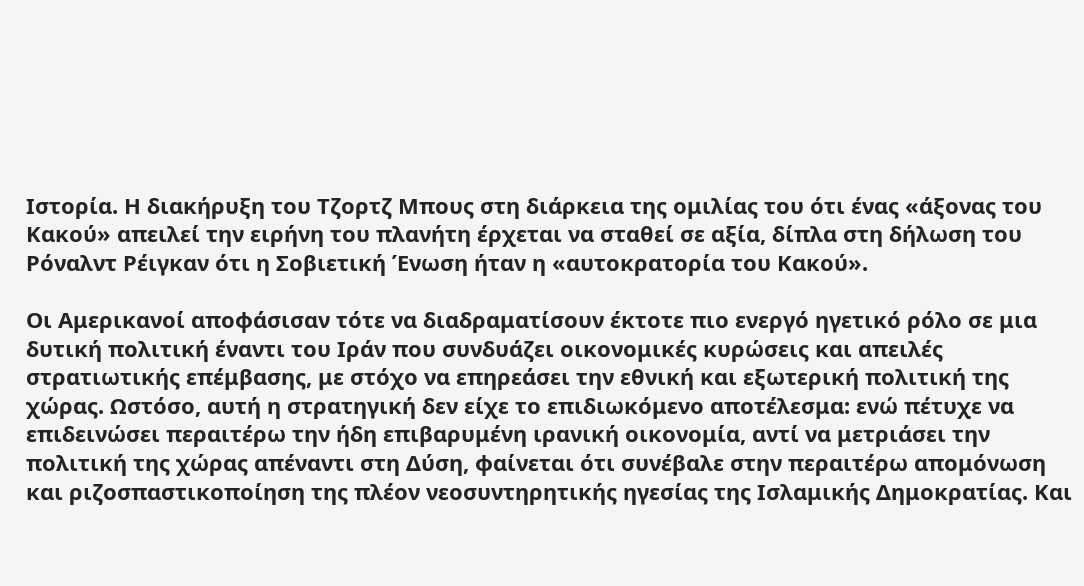Ιστορία. Η διακήρυξη του Τζορτζ Μπους στη διάρκεια της ομιλίας του ότι ένας «άξονας του Κακού» απειλεί την ειρήνη του πλανήτη έρχεται να σταθεί σε αξία, δίπλα στη δήλωση του Ρόναλντ Ρέιγκαν ότι η Σοβιετική Ένωση ήταν η «αυτοκρατορία του Κακού».

Οι Αμερικανοί αποφάσισαν τότε να διαδραματίσουν έκτοτε πιο ενεργό ηγετικό ρόλο σε μια δυτική πολιτική έναντι του Ιράν που συνδυάζει οικονομικές κυρώσεις και απειλές στρατιωτικής επέμβασης, με στόχο να επηρεάσει την εθνική και εξωτερική πολιτική της χώρας. Ωστόσο, αυτή η στρατηγική δεν είχε το επιδιωκόμενο αποτέλεσμα: ενώ πέτυχε να επιδεινώσει περαιτέρω την ήδη επιβαρυμένη ιρανική οικονομία, αντί να μετριάσει την πολιτική της χώρας απέναντι στη Δύση, φαίνεται ότι συνέβαλε στην περαιτέρω απομόνωση και ριζοσπαστικοποίηση της πλέον νεοσυντηρητικής ηγεσίας της Ισλαμικής Δημοκρατίας. Και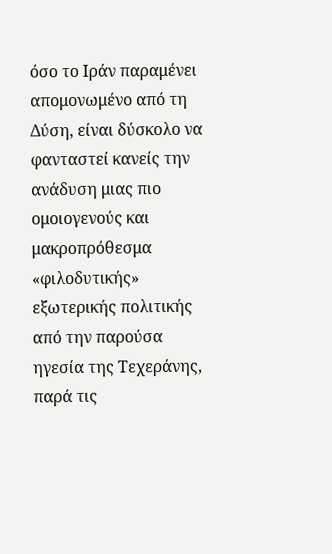όσο το Ιράν παραμένει απομονωμένο από τη Δύση, είναι δύσκολο να φανταστεί κανείς την ανάδυση μιας πιο ομοιογενούς και μακροπρόθεσμα «φιλοδυτικής» εξωτερικής πολιτικής από την παρούσα ηγεσία της Τεχεράνης, παρά τις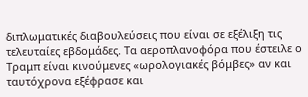διπλωματικές διαβουλεύσεις που είναι σε εξέλιξη τις τελευταίες εβδομάδες. Τα αεροπλανοφόρα που έστειλε ο Τραμπ είναι κινούμενες «ωρολογιακές βόμβες» αν και ταυτόχρονα εξέφρασε και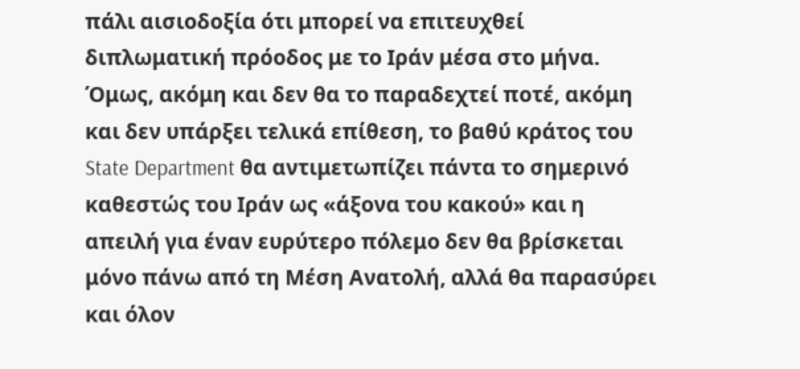πάλι αισιοδοξία ότι μπορεί να επιτευχθεί διπλωματική πρόοδος με το Ιράν μέσα στο μήνα. Όμως, ακόμη και δεν θα το παραδεχτεί ποτέ, ακόμη και δεν υπάρξει τελικά επίθεση, το βαθύ κράτος του State Department θα αντιμετωπίζει πάντα το σημερινό καθεστώς του Ιράν ως «άξονα του κακού» και η απειλή για έναν ευρύτερο πόλεμο δεν θα βρίσκεται μόνο πάνω από τη Μέση Ανατολή, αλλά θα παρασύρει και όλον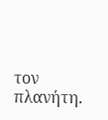τον πλανήτη.